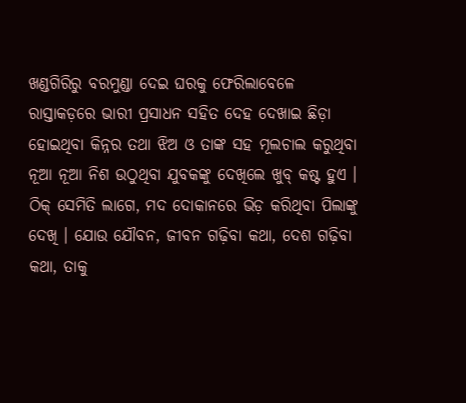ଖଣ୍ଡଗିରିରୁ ବରମୁଣ୍ଡା ଦେଇ ଘରକୁ ଫେରିଲାବେଳେ ରାସ୍ତାକଡ଼ରେ ଭାରୀ ପ୍ରସାଧନ ସହିତ ଦେହ ଦେଖାଇ ଛିଡ଼ା ହୋଇଥିବା କିନ୍ନର ତଥା ଝିଅ ଓ ତାଙ୍କ ସହ ମୂଲଚାଲ କରୁଥିବା ନୂଆ ନୂଆ ନିଶ ଉଠୁଥିବା ଯୁବକଙ୍କୁ ଦେଖିଲେ ଖୁବ୍ କଷ୍ଟ ହୁଏ । ଠିକ୍ ସେମିତି ଲାଗେ, ମଦ ଦୋକାନରେ ଭିଡ଼ କରିଥିବା ପିଲାଙ୍କୁ ଦେଖି । ଯୋଉ ଯୌବନ, ଜୀବନ ଗଢ଼ିବା କଥା, ଦେଶ ଗଢ଼ିବା କଥା, ତାକୁ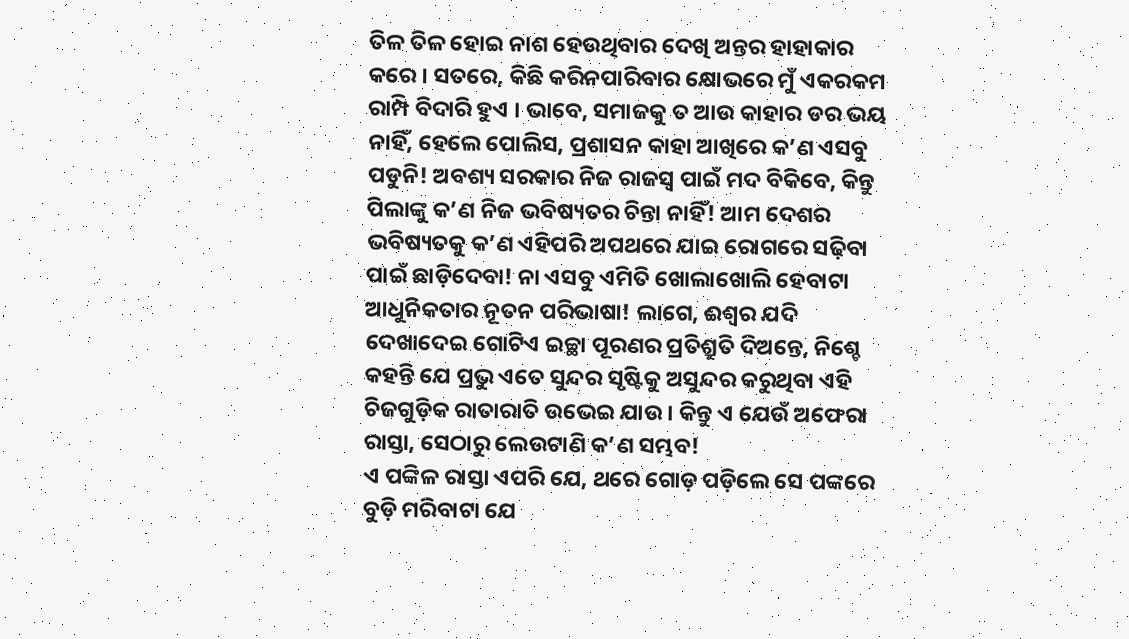ତିଳ ତିଳ ହୋଇ ନାଶ ହେଉଥିବାର ଦେଖି ଅନ୍ତର ହାହାକାର କରେ । ସତରେ, କିଛି କରିନପାରିବାର କ୍ଷୋଭରେ ମୁଁ ଏକରକମ ରାମ୍ପି ବିଦାରି ହୁଏ । ଭାବେ, ସମାଜକୁ ତ ଆଉ କାହାର ଡର ଭୟ ନାହିଁ, ହେଲେ ପୋଲିସ, ପ୍ରଶାସନ କାହା ଆଖିରେ କ’ଣ ଏସବୁ ପଡୁନି! ଅବଶ୍ୟ ସରକାର ନିଜ ରାଜସ୍ୱ ପାଇଁ ମଦ ବିକିବେ, କିନ୍ତୁ ପିଲାଙ୍କୁ କ’ଣ ନିଜ ଭବିଷ୍ୟତର ଚିନ୍ତା ନାହିଁ! ଆମ ଦେଶର ଭବିଷ୍ୟତକୁ କ’ଣ ଏହିପରି ଅପଥରେ ଯାଇ ରୋଗରେ ସଢ଼ିବା ପାଇଁ ଛାଡ଼ିଦେବା! ନା ଏସବୁ ଏମିତି ଖୋଲାଖୋଲି ହେବାଟା ଆଧୁନିକତାର ନୂତନ ପରିଭାଷା! ଲାଗେ, ଈଶ୍ୱର ଯଦି ଦେଖାଦେଇ ଗୋଟିଏ ଇଚ୍ଛା ପୂରଣର ପ୍ରତିଶ୍ରୁତି ଦିଅନ୍ତେ, ନିଶ୍ଚେ କହନ୍ତି ଯେ ପ୍ରଭୁ ଏତେ ସୁନ୍ଦର ସୃଷ୍ଟିକୁ ଅସୁନ୍ଦର କରୁଥିବା ଏହି ଚିଜଗୁଡ଼ିକ ରାତାରାତି ଉଭେଇ ଯାଉ । କିନ୍ତୁ ଏ ଯେଉଁ ଅଫେରା ରାସ୍ତା, ସେଠାରୁ ଲେଉଟାଣି କ’ଣ ସମ୍ଭବ!
ଏ ପଙ୍କିଳ ରାସ୍ତା ଏପରି ଯେ, ଥରେ ଗୋଡ଼ ପଡ଼ିଲେ ସେ ପଙ୍କରେ ବୁଡ଼ି ମରିବାଟା ଯେ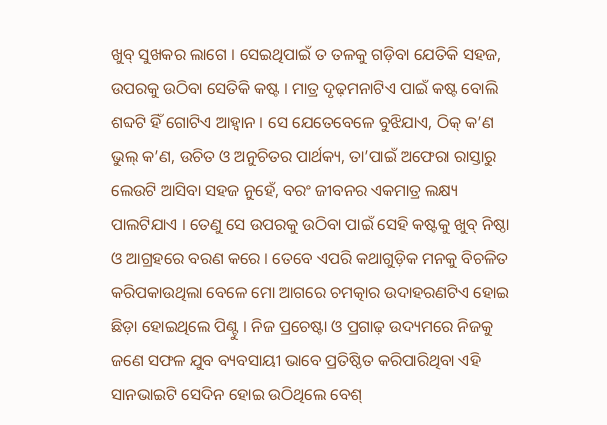ଖୁବ୍ ସୁଖକର ଲାଗେ । ସେଇଥିପାଇଁ ତ ତଳକୁ ଗଡ଼ିବା ଯେତିକି ସହଜ, ଉପରକୁ ଉଠିବା ସେତିକି କଷ୍ଟ । ମାତ୍ର ଦୃଢ଼ମନାଟିଏ ପାଇଁ କଷ୍ଟ ବୋଲି ଶବ୍ଦଟି ହିଁ ଗୋଟିଏ ଆହ୍ୱାନ । ସେ ଯେତେବେଳେ ବୁଝିଯାଏ, ଠିକ୍ କ’ଣ ଭୁଲ୍ କ’ଣ, ଉଚିତ ଓ ଅନୁଚିତର ପାର୍ଥକ୍ୟ, ତା’ପାଇଁ ଅଫେରା ରାସ୍ତାରୁ ଲେଉଟି ଆସିବା ସହଜ ନୁହେଁ, ବରଂ ଜୀବନର ଏକମାତ୍ର ଲକ୍ଷ୍ୟ ପାଲଟିଯାଏ । ତେଣୁ ସେ ଉପରକୁ ଉଠିବା ପାଇଁ ସେହି କଷ୍ଟକୁ ଖୁବ୍ ନିଷ୍ଠା ଓ ଆଗ୍ରହରେ ବରଣ କରେ । ତେବେ ଏପରି କଥାଗୁଡ଼ିକ ମନକୁ ବିଚଳିତ କରିପକାଉଥିଲା ବେଳେ ମୋ ଆଗରେ ଚମତ୍କାର ଉଦାହରଣଟିଏ ହୋଇ ଛିଡ଼ା ହୋଇଥିଲେ ପିଣ୍ଟୁ । ନିଜ ପ୍ରଚେଷ୍ଟା ଓ ପ୍ରଗାଢ଼ ଉଦ୍ୟମରେ ନିଜକୁ ଜଣେ ସଫଳ ଯୁବ ବ୍ୟବସାୟୀ ଭାବେ ପ୍ରତିଷ୍ଠିତ କରିପାରିଥିବା ଏହି ସାନଭାଇଟି ସେଦିନ ହୋଇ ଉଠିଥିଲେ ବେଶ୍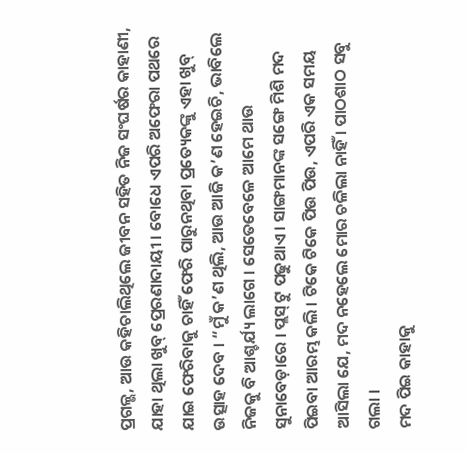ପ୍ରଗଳ୍ଭ, ଆଉ କହିଚାଲିଥିଲେ ଜୀବନ ସହିତ ନିଜ ସଂଘର୍ଷର କାହାଣୀ, ଯାହା ଥିଲା ଖୁବ୍ ପ୍ରେରଣାଦାୟୀ । ବୋଧେ ଏପରି ଅଫେରା ପଥରେ ଯାଇ ଫେରିବାକୁ ଚାହିଁ ଫେରି ପାରୁନଥିବା ପ୍ରତ୍ୟେକଙ୍କୁ ଏହା ଖୁବ୍ ଉତ୍ସାହ ଦେବ । “ମୁଁ କ’ଣ ଥିଲି, ଆଉ ଆଜି କ’ଣ ହେଇଚି, ଭାବିଲେ ନିଜକୁ ବି ଆଶ୍ଚର୍ଯ୍ୟ ଲାଗେ । ସେତେବେଳେ ଆମେ ଥାଉ ସୁନାବେଡ଼ାରେ । ପ୍ଲସ୍ ଟୁ ପଢୁଥାଏ । ସାଙ୍ଗମାନଙ୍କ ସଙ୍ଗେ ମିଶି ମଦ ପିଇବା ଆରମ୍ଭ କଲି । ଟିକେ ଟିକେ ପିଉ ପିଉ, ଏପରି ଏକ ସମୟ ଆସିଲା ଯେ, ମଦ ନହେଲେ ମୋର ଚଳିଲା ନାହିଁ । ପାଠଶାଠ ସବୁ ଗଲା ।
ମଦ ପିଇ କାହାକୁ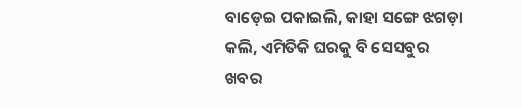ବାଡ଼େଇ ପକାଇଲି, କାହା ସଙ୍ଗେ ଝଗଡ଼ା କଲି, ଏମିତିକି ଘରକୁ ବି ସେସବୁର ଖବର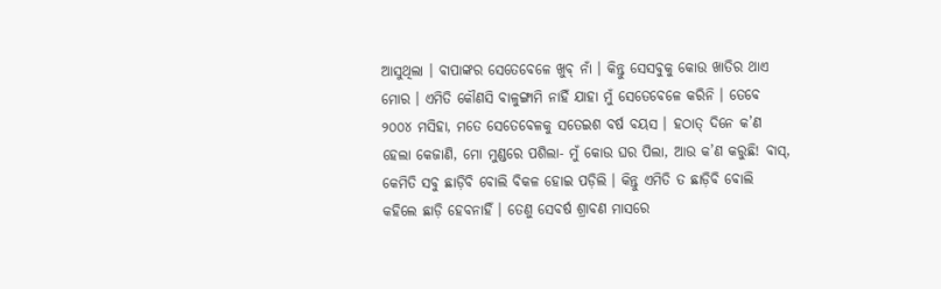ଆସୁଥିଲା । ବାପାଙ୍କର ସେତେବେଳେ ଖୁବ୍ ନାଁ । କିନ୍ତୁ ସେସବୁକୁ କୋଉ ଖାତିର ଥାଏ ମୋର । ଏମିତି କୌଣସି ବାଳୁଙ୍ଗାମି ନାହିଁ ଯାହା ମୁଁ ସେତେବେଳେ କରିନି । ତେବେ ୨୦୦୪ ମସିହା, ମତେ ସେତେବେଳକୁ ସତେଇଶ ବର୍ଷ ବୟସ । ହଠାତ୍ ଦିନେ କ’ଣ ହେଲା କେଜାଣି, ମୋ ମୁଣ୍ଡରେ ପଶିଲା- ମୁଁ କୋଉ ଘର ପିଲା, ଆଉ କ’ଣ କରୁଛି! ବାସ୍, କେମିତି ସବୁ ଛାଡ଼ିବି ବୋଲି ବିକଳ ହୋଇ ପଡ଼ିଲି । କିନ୍ତୁ ଏମିତି ତ ଛାଡ଼ିବି ବୋଲି କହିଲେ ଛାଡ଼ି ହେବନାହିଁ । ତେଣୁ ସେବର୍ଷ ଶ୍ରାବଣ ମାସରେ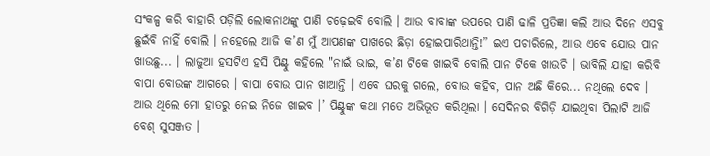ସଂକଳ୍ପ କରି ବାହାରି ପଡ଼ିଲି ଲୋକନାଥଙ୍କୁ ପାଣି ଚଢ଼େଇବି ବୋଲି । ଆଉ ବାବାଙ୍କ ଉପରେ ପାଣି ଢାଳି ପ୍ରତିଜ୍ଞା କଲି ଆଉ ଦିନେ ଏସବୁ ଛୁଇଁବି ନାହିଁ ବୋଲି । ନହେଲେ ଆଜି କ’ଣ ମୁଁ ଆପଣଙ୍କ ପାଖରେ ଛିଡ଼ା ହୋଇପାରିଥାନ୍ତି!” ଇଏ ପଚାରିଲେ, ଆଉ ଏବେ ଯୋଉ ପାନ ଖାଉଛୁ... । ଲାଜୁଆ ହସଟିଏ ହସି ପିଣ୍ଟୁ କହିଲେ "ନାଇଁ ଭାଇ, କ’ଣ ଟିକେ ଖାଇବି ବୋଲି ପାନ ଟିକେ ଖାଉଚି । ଭାବିଲି ଯାହା କରିବି ବାପା ବୋଉଙ୍କ ଆଗରେ । ବାପା ବୋଉ ପାନ ଖାଆନ୍ତି । ଏବେ ଘରକୁ ଗଲେ, ବୋଉ କହିବ, ପାନ ଅଛି କିରେ... ନଥିଲେ ଦେବ । ଆଉ ଥିଲେ ମୋ ହାତରୁ ନେଇ ନିଜେ ଖାଇବ ।’ ପିଣ୍ଟୁଙ୍କ କଥା ମତେ ଅଭିଭୂତ କରିଥିଲା । ସେଦିନର ବିଗିଡ଼ି ଯାଇଥିବା ପିଲାଟି ଆଜି ବେଶ୍ ସୁସଞ୍ଜତ ।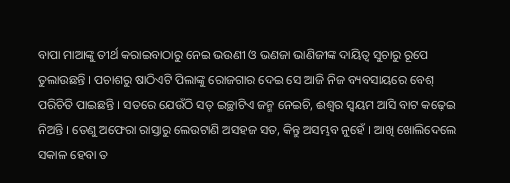ବାପା ମାଆଙ୍କୁ ତୀର୍ଥ କରାଇବାଠାରୁ ନେଇ ଭଉଣୀ ଓ ଭଣଜା ଭାଣିଜୀଙ୍କ ଦାୟିତ୍ୱ ସୁଚାରୁ ରୂପେ ତୁଲାଉଛନ୍ତି । ପଚାଶରୁ ଷାଠିଏଟି ପିଲାଙ୍କୁ ରୋଜଗାର ଦେଇ ସେ ଆଜି ନିଜ ବ୍ୟବସାୟରେ ବେଶ୍ ପରିଚିତି ପାଇଛନ୍ତି । ସତରେ ଯେଉଁଠି ସତ୍ ଇଚ୍ଛାଟିଏ ଜନ୍ମ ନେଇଚି, ଈଶ୍ୱର ସ୍ୱୟମ ଆସି ବାଟ କଢ଼େଇ ନିଅନ୍ତି । ତେଣୁ ଅଫେରା ରାସ୍ତାରୁ ଲେଉଟାଣି ଅସହଜ ସତ, କିନ୍ତୁ ଅସମ୍ଭବ ନୁହେଁ । ଆଖି ଖୋଲିଦେଲେ ସକାଳ ହେବା ତ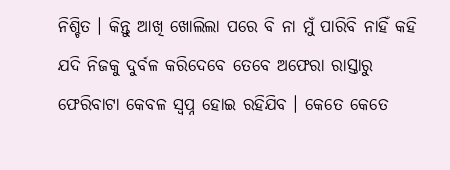ନିଶ୍ଚିତ । କିନ୍ତୁ ଆଖି ଖୋଲିଲା ପରେ ବି ନା ମୁଁ ପାରିବି ନାହିଁ କହି ଯଦି ନିଜକୁ ଦୁର୍ବଳ କରିଦେବେ ତେବେ ଅଫେରା ରାସ୍ତାରୁ ଫେରିବାଟା କେବଳ ସ୍ୱପ୍ନ ହୋଇ ରହିଯିବ । କେତେ କେତେ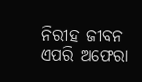ନିରୀହ ଜୀବନ ଏପରି ଅଫେରା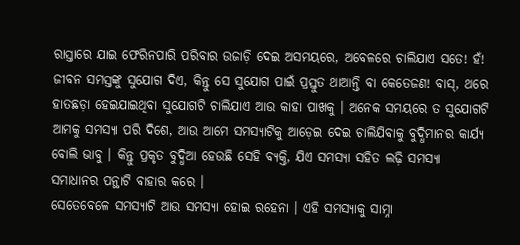ରାସ୍ତାରେ ଯାଇ ଫେରିନପାରି ପରିବାର ଉଜାଡ଼ି ଦେଇ ଅସମୟରେ, ଅବେଳରେ ଚାଲିଯାଏ ସତେ! ହଁ! ଜୀବନ ସମସ୍ତଙ୍କୁ ସୁଯୋଗ ଦିଏ, କିନ୍ତୁ ସେ ସୁଯୋଗ ପାଇଁ ପ୍ରସ୍ତୁତ ଥାଆନ୍ତି ବା କେତେଜଣ! ବାସ୍, ଥରେ ହାତଛଡ଼ା ହେଇଯାଇଥିବା ସୁଯୋଗଟି ଚାଲିଯାଏ ଆଉ କାହା ପାଖକୁ । ଅନେକ ସମୟରେ ତ ସୁଯୋଗଟି ଆମକୁ ସମସ୍ୟା ପରି ଦିଶେ, ଆଉ ଆମେ ସମସ୍ୟାଟିକୁ ଆଡ଼େଇ ଦେଇ ଚାଲିଯିବାକୁ ବୁଦ୍ଧିମାନର କାର୍ଯ୍ୟ ବୋଲି ଭାବୁ । କିନ୍ତୁ ପ୍ରକୃତ ବୁଦ୍ଧିଆ ହେଉଛି ସେହି ବ୍ୟକ୍ତି, ଯିଏ ସମସ୍ୟା ସହିତ ଲଢ଼ି ସମସ୍ୟା ସମାଧାନର ପନ୍ଥାଟି ବାହାର କରେ ।
ସେତେବେଳେ ସମସ୍ୟାଟି ଆଉ ସମସ୍ୟା ହୋଇ ରହେନା । ଏହି ସମସ୍ୟାକୁ ସାମ୍ନା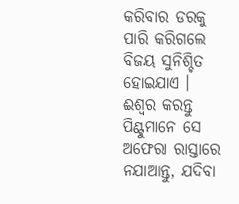କରିବାର ଡରକୁ ପାରି କରିଗଲେ ବିଜୟ ସୁନିଶ୍ଚିତ ହୋଇଯାଏ । ଈଶ୍ୱର କରନ୍ତୁ ପିଣ୍ଟୁମାନେ ସେ ଅଫେରା ରାସ୍ତାରେ ନଯାଆନ୍ତୁ, ଯଦିବା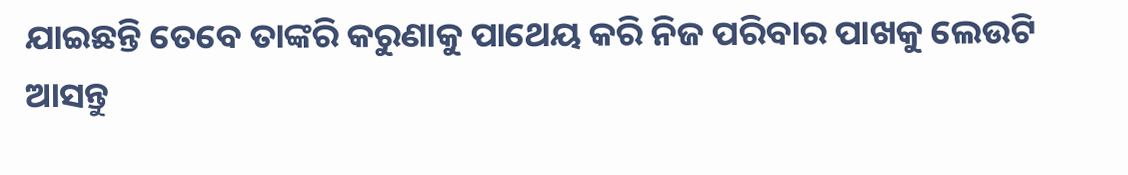ଯାଇଛନ୍ତି ତେବେ ତାଙ୍କରି କରୁଣାକୁ ପାଥେୟ କରି ନିଜ ପରିବାର ପାଖକୁ ଲେଉଟି ଆସନ୍ତୁ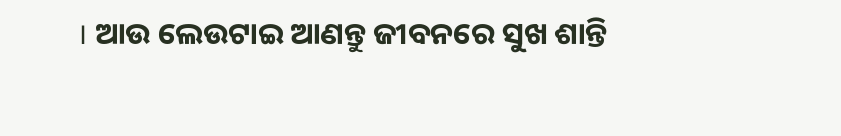। ଆଉ ଲେଉଟାଇ ଆଣନ୍ତୁ ଜୀବନରେ ସୁଖ ଶାନ୍ତି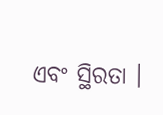ଏବଂ ସ୍ଥିରତା ।